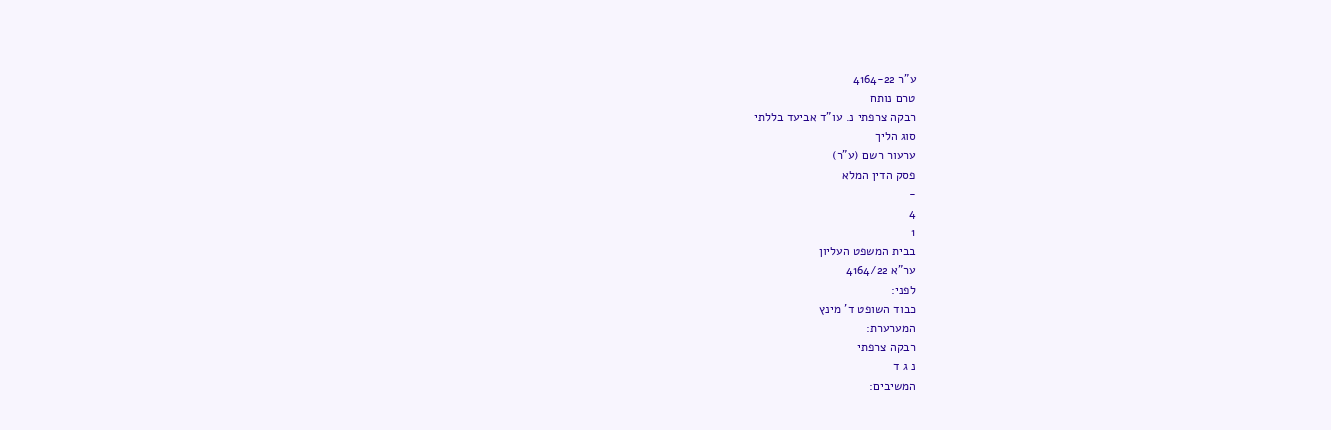ע"ר 4164-22
טרם נותח
רבקה צרפתי נ. עו"ד אביעד בללתי
סוג הליך
ערעור רשם (ע"ר)
פסק הדין המלא
-
4
1
בבית המשפט העליון
ער"א 4164/22
לפני:
כבוד השופט ד' מינץ
המערערת:
רבקה צרפתי
נ ג ד
המשיבים: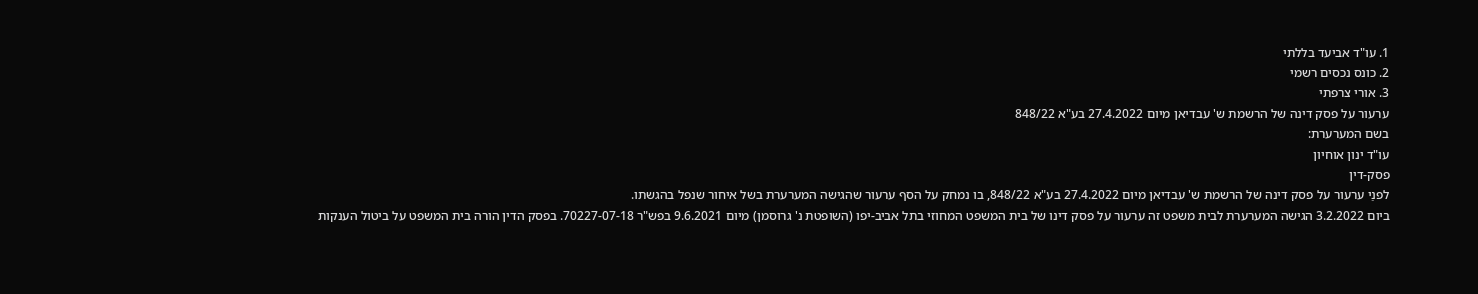1. עו"ד אביעד בללתי
2. כונס נכסים רשמי
3. אורי צרפתי
ערעור על פסק דינה של הרשמת ש' עבדיאן מיום 27.4.2022 בע"א 848/22
בשם המערערת:
עו"ד ינון אוחיון
פסק-דין
לפנַי ערעור על פסק דינה של הרשמת ש' עבדיאן מיום 27.4.2022 בע"א 848/22, בו נמחק על הסף ערעור שהגישה המערערת בשל איחור שנפל בהגשתו.
ביום 3.2.2022 הגישה המערערת לבית משפט זה ערעור על פסק דינו של בית המשפט המחוזי בתל אביב-יפו (השופטת נ' גרוסמן) מיום 9.6.2021 בפש"ר 70227-07-18. בפסק הדין הורה בית המשפט על ביטול הענקות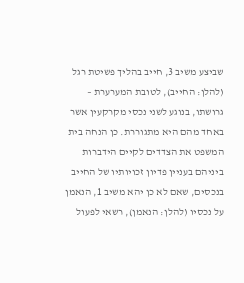שביצע משיב 3, חייב בהליך פשיטת רגל (להלן: החייב), לטובת המערערת – גרושתו, בנוגע לשני נכסי מקרקעין אשר באחד מהם היא מתגוררת. כן הנחה בית המשפט את הצדדים לקיים הידברות ביניהם בעניין פדיון זכויותיו של החייב בנכסים, שאם לא כן יהא משיב 1, הנאמן על נכסיו (להלן: הנאמן), רשאי לפעול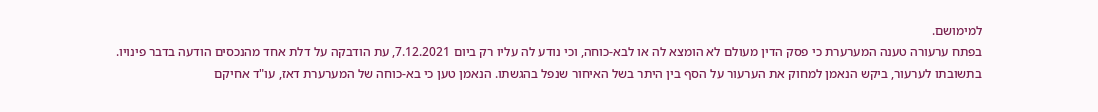למימושם.
בפתח ערעורה טענה המערערת כי פסק הדין מעולם לא הומצא לה או לבא-כוחה, וכי נודע לה עליו רק ביום 7.12.2021, עת הודבקה על דלת אחד מהנכסים הודעה בדבר פינויו. בתשובתו לערעור, ביקש הנאמן למחוק את הערעור על הסף בין היתר בשל האיחור שנפל בהגשתו. הנאמן טען כי בא-כוחה של המערערת דאז, עו"ד אחיקם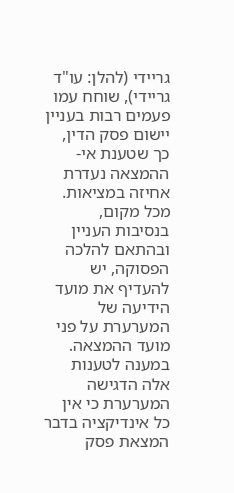גריידי (להלן: עו"ד גריידי), שוחח עמו פעמים רבות בעניין יישום פסק הדין, כך שטענת אי-ההמצאה נעדרת אחיזה במציאות. מכל מקום, בנסיבות העניין ובהתאם להלכה הפסוקה, יש להעדיף את מועד הידיעה של המערערת על פני מועד ההמצאה. במענה לטענות אלה הדגישה המערערת כי אין כל אינדיקציה בדבר המצאת פסק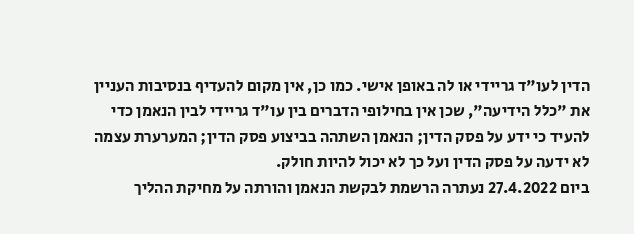הדין לעו"ד גריידי או לה באופן אישי. כמו כן, אין מקום להעדיף בנסיבות העניין את "כלל הידיעה", שכן אין בחילופי הדברים בין עו"ד גריידי לבין הנאמן כדי להעיד כי ידע על פסק הדין; הנאמן השתהה בביצוע פסק הדין; המערערת עצמה לא ידעה על פסק הדין ועל כך לא יכול להיות חולק.
ביום 27.4.2022 נעתרה הרשמת לבקשת הנאמן והורתה על מחיקת ההליך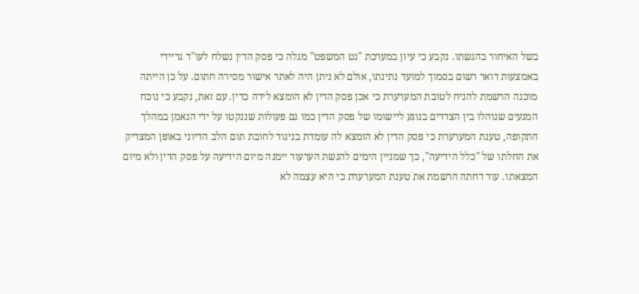בשל האיחור בהגשתו. נקבע כי עיון במערכת "נט המשפט" מגלה כי פסק הדין נשלח לעו"ד גריידי באמצעות דואר רשום בסמוך למועד נתינתו, אולם לא ניתן היה לאתר אישור מסירה חתום. על כן הייתה מוכנה הרשמת להניח לטובת המערערת כי אכן פסק הדין לא הומצא לידה כדין. עם זאת, נקבע כי נוכח המגעים שנוהלו בין הצדדים בנוגע ליישומו של פסק הדין כמו גם פעולות שננקטו על ידי הנאמן במהלך התקופה, טענת המערערת כי פסק הדין לא הומצא לה עומדת בניגוד לחובת תום הלב הדיוני באופן המצדיק את החלתו של "כלל הידיעה", כך שמניין הימים להגשת הערעור יימנה מיום הידיעה על פסק הדין ולא מיום המצאתו. עוד דחתה הרשמת את טענת המערערת כי היא עצמה לא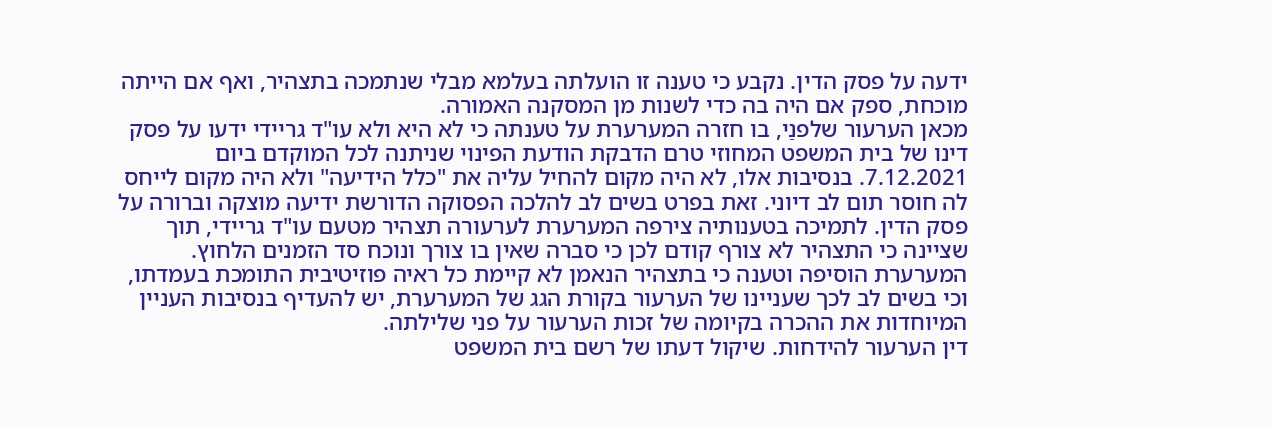ידעה על פסק הדין. נקבע כי טענה זו הועלתה בעלמא מבלי שנתמכה בתצהיר, ואף אם הייתה מוכחת, ספק אם היה בה כדי לשנות מן המסקנה האמורה.
מכאן הערעור שלפנַי, בו חזרה המערערת על טענתה כי לא היא ולא עו"ד גריידי ידעו על פסק דינו של בית המשפט המחוזי טרם הדבקת הודעת הפינוי שניתנה לכל המוקדם ביום 7.12.2021. בנסיבות אלו, לא היה מקום להחיל עליה את "כלל הידיעה" ולא היה מקום לייחס לה חוסר תום לב דיוני. זאת בפרט בשים לב להלכה הפסוקה הדורשת ידיעה מוצקה וברורה על פסק הדין. לתמיכה בטענותיה צירפה המערערת לערעורה תצהיר מטעם עו"ד גריידי, תוך שציינה כי התצהיר לא צורף קודם לכן כי סברה שאין בו צורך ונוכח סד הזמנים הלחוץ. המערערת הוסיפה וטענה כי בתצהיר הנאמן לא קיימת כל ראיה פוזיטיבית התומכת בעמדתו, וכי בשים לב לכך שעניינו של הערעור בקורת הגג של המערערת, יש להעדיף בנסיבות העניין המיוחדות את ההכרה בקיומה של זכות הערעור על פני שלילתה.
דין הערעור להידחות. שיקול דעתו של רשם בית המשפט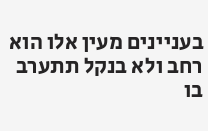בעניינים מעין אלו הוא רחב ולא בנקל תתערב בו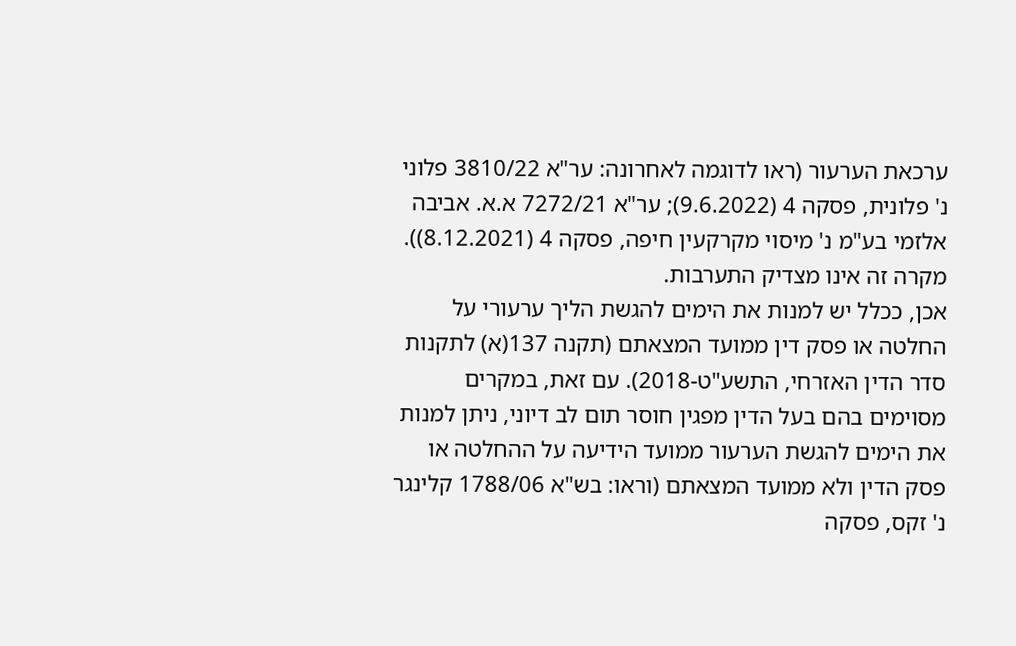ערכאת הערעור (ראו לדוגמה לאחרונה: ער"א 3810/22 פלוני נ' פלונית, פסקה 4 (9.6.2022); ער"א 7272/21 א.א. אביבה אלזמי בע"מ נ' מיסוי מקרקעין חיפה, פסקה 4 (8.12.2021)). מקרה זה אינו מצדיק התערבות.
אכן, ככלל יש למנות את הימים להגשת הליך ערעורי על החלטה או פסק דין ממועד המצאתם (תקנה 137(א) לתקנות סדר הדין האזרחי, התשע"ט-2018). עם זאת, במקרים מסוימים בהם בעל הדין מפגין חוסר תום לב דיוני, ניתן למנות את הימים להגשת הערעור ממועד הידיעה על ההחלטה או פסק הדין ולא ממועד המצאתם (וראו: בש"א 1788/06 קלינגר נ' זקס, פסקה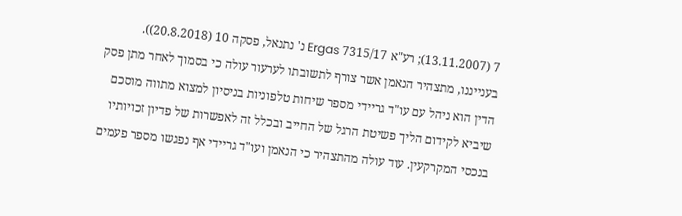7 (13.11.2007); רע"א 7315/17 Ergas נ' נתנאל, פסקה 10 (20.8.2018)).
בענייננו, מתצהיר הנאמן אשר צורף לתשובתו לערעור עולה כי בסמוך לאחר מתן פסק הדין הוא ניהל עם עו"ד גריידי מספר שיחות טלפוניות בניסיון למצוא מתווה מוסכם שיביא לקידום הליך פשיטת הרגל של החייב ובכלל זה לאפשרות של פדיון זכויותיו בנכסי המקרקעין. עוד עולה מהתצהיר כי הנאמן ועו"ד גריידי אף נפגשו מספר פעמים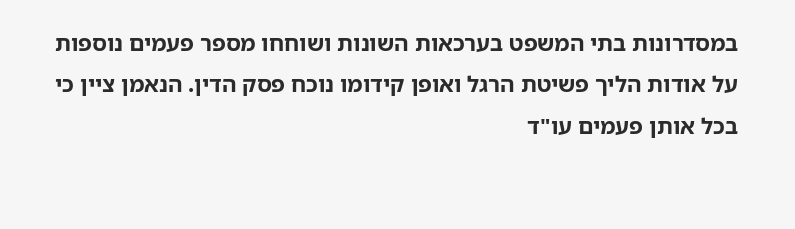במסדרונות בתי המשפט בערכאות השונות ושוחחו מספר פעמים נוספות על אודות הליך פשיטת הרגל ואופן קידומו נוכח פסק הדין. הנאמן ציין כי בכל אותן פעמים עו"ד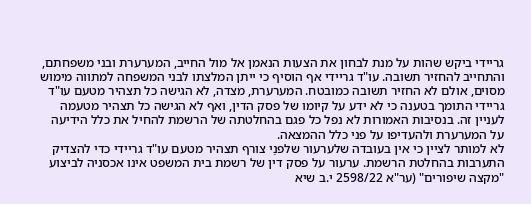גריידי ביקש שהות על מנת לבחון את הצעות הנאמן אל מול החייב, המערערת ובני משפחתם, והתחייב להחזיר תשובה. עו"ד גריידי אף הוסיף כי ייתן המלצתו לבני המשפחה למתווה מימוש מסוים, אולם לא החזיר תשובה כמובטח. המערערת, מצדה, לא הגישה כל תצהיר מטעם עו"ד גריידי התומך בטענה כי לא ידע על קיומו של פסק הדין, ואף לא הגישה כל תצהיר מטעמה לעניין זה. בנסיבות האמורות לא נפל כל פגם בהחלטתה של הרשמת להחיל את כלל הידיעה על המערערת ולהעדיפו על פני כלל ההמצאה.
לא למותר לציין כי אין בעובדה שלערעור שלפנַי צורף תצהיר מטעם עו"ד גריידי כדי להצדיק התערבות בהחלטת הרשמת. ערעור על פסק דין של רשמת בית המשפט אינו אכסניה לביצוע "מקצה שיפורים" (ער"א 2598/22 י.ב שיא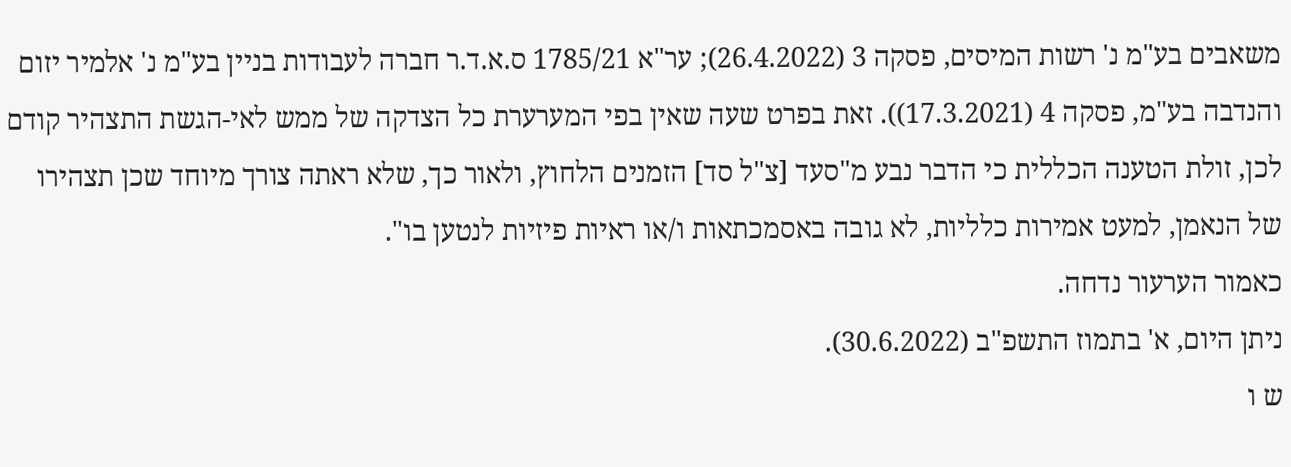משאבים בע"מ נ' רשות המיסים, פסקה 3 (26.4.2022); ער"א 1785/21 ס.א.ד.ר חברה לעבודות בניין בע"מ נ' אלמיר יזום והנדבה בע"מ, פסקה 4 (17.3.2021)). זאת בפרט שעה שאין בפי המערערת כל הצדקה של ממש לאי-הגשת התצהיר קודם לכן, זולת הטענה הכללית כי הדבר נבע מ"סעד [צ"ל סד] הזמנים הלחוץ, ולאור כך, שלא ראתה צורך מיוחד שכן תצהירו של הנאמן, למעט אמירות כלליות, לא גובה באסמכתאות ו/או ראיות פיזיות לנטען בו".
כאמור הערעור נדחה.
ניתן היום, א' בתמוז התשפ"ב (30.6.2022).
ש ו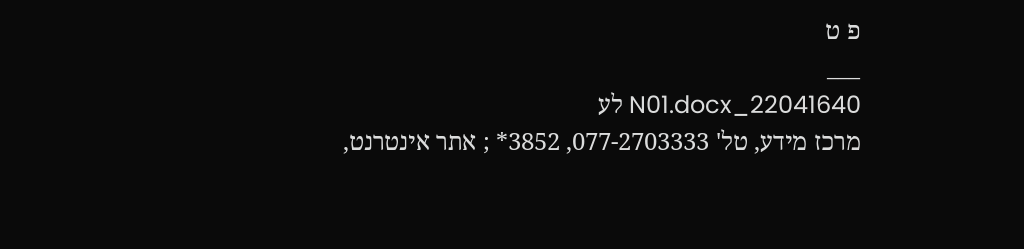פ ט
___
22041640_N01.docx לע
מרכז מידע, טל' 077-2703333, 3852* ; אתר אינטרנט,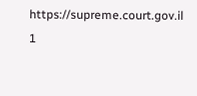https://supreme.court.gov.il
1